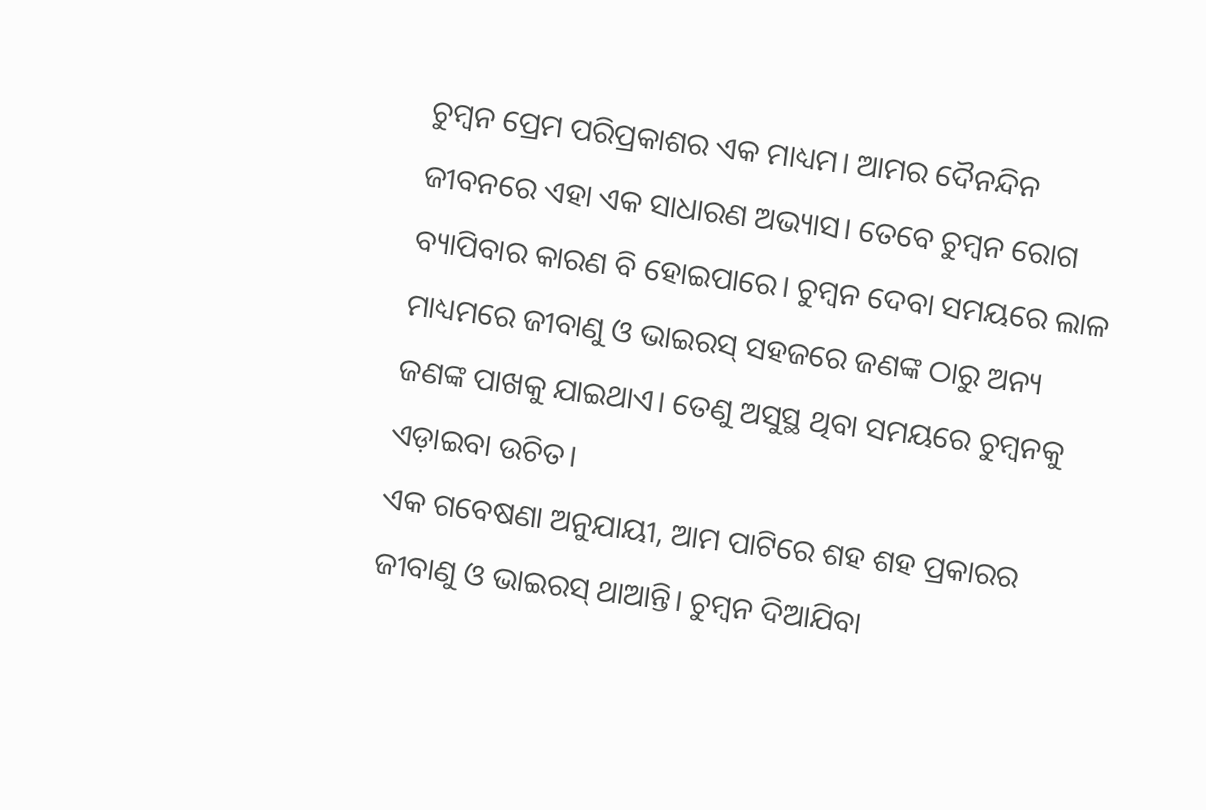ଚୁମ୍ବନ ପ୍ରେମ ପରିପ୍ରକାଶର ଏକ ମାଧ୍ୟମ। ଆମର ଦୈନନ୍ଦିନ ଜୀବନରେ ଏହା ଏକ ସାଧାରଣ ଅଭ୍ୟାସ। ତେବେ ଚୁମ୍ବନ ରୋଗ ବ୍ୟାପିବାର କାରଣ ବି ହୋଇପାରେ। ଚୁମ୍ବନ ଦେବା ସମୟରେ ଲାଳ ମାଧ୍ୟମରେ ଜୀବାଣୁ ଓ ଭାଇରସ୍ ସହଜରେ ଜଣଙ୍କ ଠାରୁ ଅନ୍ୟ ଜଣଙ୍କ ପାଖକୁ ଯାଇଥାଏ। ତେଣୁ ଅସୁସ୍ଥ ଥିବା ସମୟରେ ଚୁମ୍ବନକୁ ଏଡ଼ାଇବା ଉଚିତ।
ଏକ ଗବେଷଣା ଅନୁଯାୟୀ, ଆମ ପାଟିରେ ଶହ ଶହ ପ୍ରକାରର ଜୀବାଣୁ ଓ ଭାଇରସ୍ ଥାଆନ୍ତି। ଚୁମ୍ବନ ଦିଆଯିବା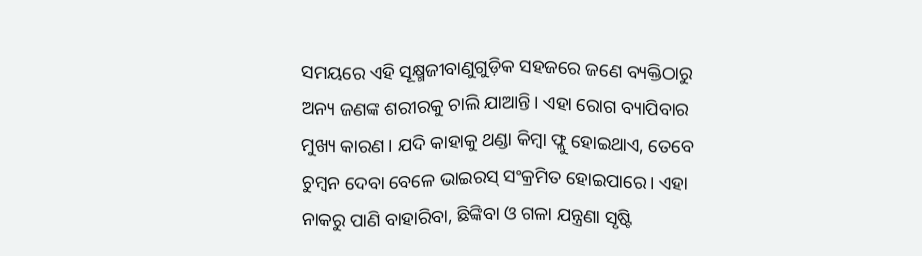ସମୟରେ ଏହି ସୂକ୍ଷ୍ମଜୀବାଣୁଗୁଡ଼ିକ ସହଜରେ ଜଣେ ବ୍ୟକ୍ତିଠାରୁ ଅନ୍ୟ ଜଣଙ୍କ ଶରୀରକୁ ଚାଲି ଯାଆନ୍ତି। ଏହା ରୋଗ ବ୍ୟାପିବାର ମୁଖ୍ୟ କାରଣ। ଯଦି କାହାକୁ ଥଣ୍ଡା କିମ୍ବା ଫ୍ଲୁ ହୋଇଥାଏ, ତେବେ ଚୁମ୍ବନ ଦେବା ବେଳେ ଭାଇରସ୍ ସଂକ୍ରମିତ ହୋଇପାରେ। ଏହା ନାକରୁ ପାଣି ବାହାରିବା, ଛିଙ୍କିବା ଓ ଗଳା ଯନ୍ତ୍ରଣା ସୃଷ୍ଟି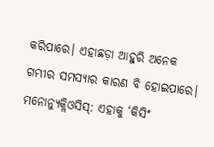କରିପାରେ। ଏହାଛଡ଼ା ଆହୁରି ଅନେକ ଗମ୍ଭୀର ସମସ୍ୟାର କାରଣ ବି ହୋଇପାରେ।
ମନୋନ୍ୟୁକ୍ଲିଓସିସ୍: ଏହାକୁ ‘କିସିଂ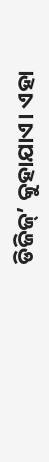ଡିଜିଜ୍’ କୁହାଯାଏ। ଏହା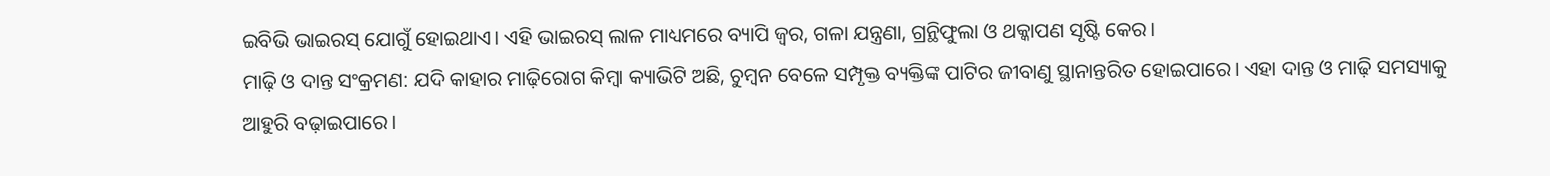ଇବିଭି ଭାଇରସ୍ ଯୋଗୁଁ ହୋଇଥାଏ। ଏହି ଭାଇରସ୍ ଲାଳ ମାଧ୍ୟମରେ ବ୍ୟାପି ଜ୍ୱର, ଗଳା ଯନ୍ତ୍ରଣା, ଗ୍ରନ୍ଥିଫୁଲା ଓ ଥକ୍କାପଣ ସୃଷ୍ଟି କେର।
ମାଢ଼ି ଓ ଦାନ୍ତ ସଂକ୍ରମଣ: ଯଦି କାହାର ମାଢ଼ିରୋଗ କିମ୍ବା କ୍ୟାଭିଟି ଅଛି, ଚୁମ୍ବନ ବେଳେ ସମ୍ପୃକ୍ତ ବ୍ୟକ୍ତିଙ୍କ ପାଟିର ଜୀବାଣୁ ସ୍ଥାନାନ୍ତରିତ ହୋଇପାରେ। ଏହା ଦାନ୍ତ ଓ ମାଢ଼ି ସମସ୍ୟାକୁ ଆହୁରି ବଢ଼ାଇପାରେ।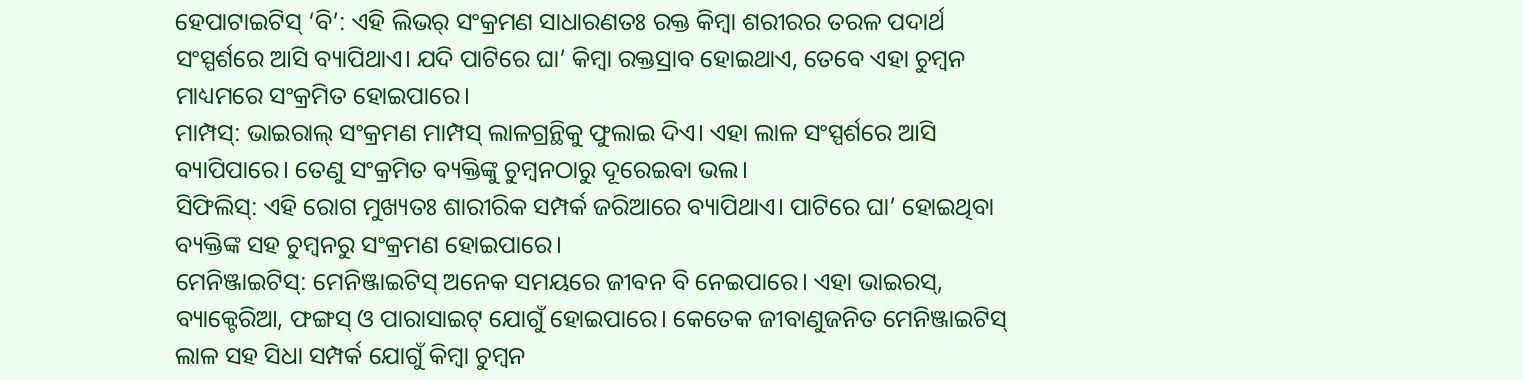ହେପାଟାଇଟିସ୍ ‘ବି’: ଏହି ଲିଭର୍ ସଂକ୍ରମଣ ସାଧାରଣତଃ ରକ୍ତ କିମ୍ବା ଶରୀରର ତରଳ ପଦାର୍ଥ ସଂସ୍ପର୍ଶରେ ଆସି ବ୍ୟାପିଥାଏ। ଯଦି ପାଟିରେ ଘା’ କିମ୍ବା ରକ୍ତସ୍ରାବ ହୋଇଥାଏ, ତେବେ ଏହା ଚୁମ୍ବନ ମାଧ୍ୟମରେ ସଂକ୍ରମିତ ହୋଇପାରେ।
ମାମ୍ପସ୍: ଭାଇରାଲ୍ ସଂକ୍ରମଣ ମାମ୍ପସ୍ ଲାଳଗ୍ରନ୍ଥିକୁ ଫୁଲାଇ ଦିଏ। ଏହା ଲାଳ ସଂସ୍ପର୍ଶରେ ଆସି ବ୍ୟାପିପାରେ। ତେଣୁ ସଂକ୍ରମିତ ବ୍ୟକ୍ତିଙ୍କୁ ଚୁମ୍ବନଠାରୁ ଦୂରେଇବା ଭଲ।
ସିଫିଲିସ୍: ଏହି ରୋଗ ମୁଖ୍ୟତଃ ଶାରୀରିକ ସମ୍ପର୍କ ଜରିଆରେ ବ୍ୟାପିଥାଏ। ପାଟିରେ ଘା’ ହୋଇଥିବା ବ୍ୟକ୍ତିଙ୍କ ସହ ଚୁମ୍ବନରୁ ସଂକ୍ରମଣ ହୋଇପାରେ।
ମେନିଞ୍ଜାଇଟିସ୍: ମେନିଞ୍ଜାଇଟିସ୍ ଅନେକ ସମୟରେ ଜୀବନ ବି ନେଇପାରେ। ଏହା ଭାଇରସ୍, ବ୍ୟାକ୍ଟେରିଆ, ଫଙ୍ଗସ୍ ଓ ପାରାସାଇଟ୍ ଯୋଗୁଁ ହୋଇପାରେ। କେତେକ ଜୀବାଣୁଜନିତ ମେନିଞ୍ଜାଇଟିସ୍ ଲାଳ ସହ ସିଧା ସମ୍ପର୍କ ଯୋଗୁଁ କିମ୍ବା ଚୁମ୍ବନ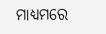ମାଧ୍ୟମରେ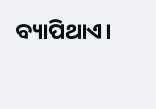ବ୍ୟାପିଥାଏ।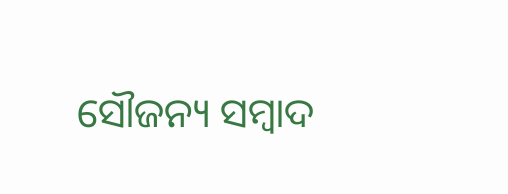ସୌଜନ୍ୟ ସମ୍ବାଦ